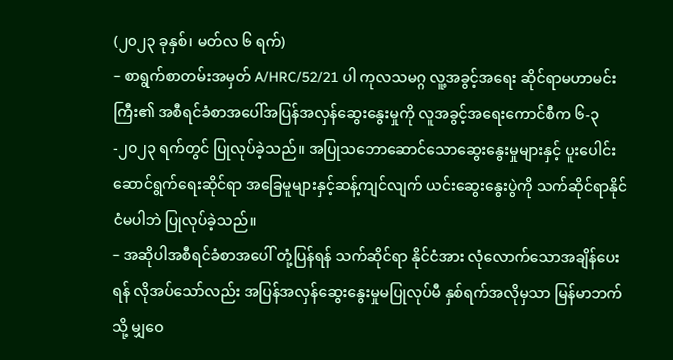(၂၀၂၃ ခုနှစ်၊ မတ်လ ၆ ရက်)
– စာရွက်စာတမ်းအမှတ် A/HRC/52/21 ပါ ကုလသမဂ္ဂ လူ့အခွင့်အရေး ဆိုင်ရာမဟာမင်းကြီး၏ အစီရင်ခံစာအပေါ်အပြန်အလှန်ဆွေးနွေးမှုကို လူအခွင့်အရေးကောင်စီက ၆-၃-၂၀၂၃ ရက်တွင် ပြုလုပ်ခဲ့သည်။ အပြုသဘောဆောင်သောဆွေးနွေးမှုများနှင့် ပူးပေါင်းဆောင်ရွက်ရေးဆိုင်ရာ အခြေမူများနှင့်ဆန့်ကျင်လျက် ယင်းဆွေးနွေးပွဲကို သက်ဆိုင်ရာနိုင်ငံမပါဘဲ ပြုလုပ်ခဲ့သည်။
– အဆိုပါအစီရင်ခံစာအပေါ် တုံ့ပြန်ရန် သက်ဆိုင်ရာ နိုင်ငံအား လုံလောက်သောအချိန်ပေးရန် လိုအပ်သော်လည်း အပြန်အလှန်ဆွေးနွေးမှုမပြုလုပ်မီ နှစ်ရက်အလိုမှသာ မြန်မာဘက်သို့ မျှဝေ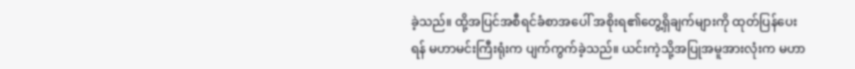ခဲ့သည်။ ထို့အပြင်အစီရင်ခံစာအပေါ် အစိုးရ၏တွေ့ရှိချက်များကို ထုတ်ပြန်ပေးရန် မဟာမင်းကြီးရုံးက ပျက်ကွက်ခဲ့သည်။ ယင်းကဲ့သို့အပြုအမူအားလုံးက မဟာ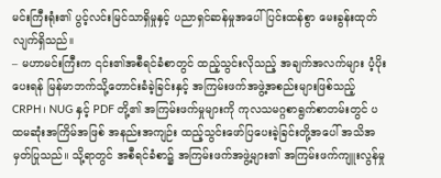မင်းကြီးရုံး၏ ပွင့်လင်းမြင်သာရှိမှုနှင့် ပညာရှင်ဆန်မှုအပေါ် ပြင်းထန်စွာ မေးခွန်းထုတ်လျက်ရှိသည်။
– မဟာမင်းကြီးက ၎င်း၏အစီရင်ခံစာတွင် ထည့်သွင်းလိုသည့် အချက်အလက်များ ပံ့ပိုးပေးရန် မြန်မာဘက်သို့တောင်းခံခဲ့ခြင်းနှင့် အကြမ်းဖက်အဖွဲ့အစည်းများဖြစ်သည့် CRPH၊ NUG နှင့် PDF တို့၏ အကြမ်းဖက်မှုများကို ကုလသမဂ္ဂစာရွက်စာတမ်းတွင် ပထမဆုံးအကြိမ်အဖြစ် အနည်းအကျဉ်း ထည့်သွင်းဖော်ပြပေးခဲ့ခြင်းတို့အပေါ် အသိအမှတ်ပြုသည်။ သို့ရာတွင် အစီရင်ခံစာ၌ အကြမ်းဖက်အဖွဲ့များ၏ အကြမ်းဖက်ကျူးလွန်မှု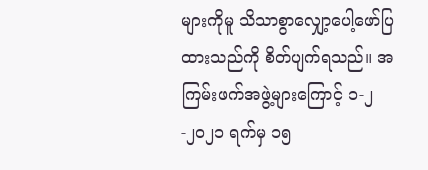များကိုမူ သိသာစွာလျှော့ပေါ့ဖော်ပြထားသည်ကို စိတ်ပျက်ရသည်။ အကြမ်းဖက်အဖွဲ့များကြောင့် ၁-၂-၂၀၂၁ ရက်မှ ၁၅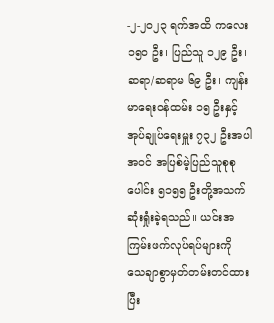-၂-၂၀၂၃ ရက်အထိ ကလေး ၁၅၀ ဦး၊ ပြည်သူ ၁၂၉ ဦး၊ ဆရာ/ဆရာမ ၆၉ ဦး၊ ကျန်းမာရေးဝန်ထမ်း ၁၅ ဦးနှင့် အုပ်ချုပ်ရေးမှူး ၇၃၂ ဦးအပါအဝင် အပြစ်မဲ့ပြည်သူစုစုပေါင်း ၅၁၅၅ ဦးတို့အသက်ဆုံးရှုံးခဲ့ရသည်။ ယင်းအကြမ်းဖက်လုပ်ရပ်များကို သေချာစွာမှတ်တမ်းတင်ထားပြီး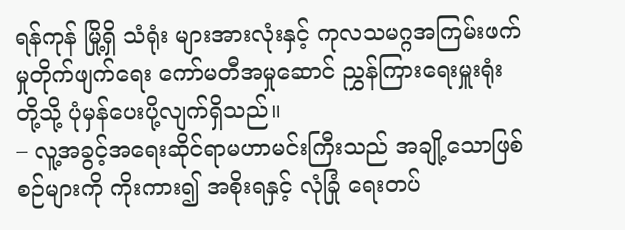ရန်ကုန် မြို့ရှိ သံရုံး များအားလုံးနှင့် ကုလသမဂ္ဂအကြမ်းဖက်မှုတိုက်ဖျက်ရေး ကော်မတီအမှုဆောင် ညွှန်ကြားရေးမှူးရုံးတို့သို့ ပုံမှန်ပေးပို့လျက်ရှိသည်။
– လူ့အခွင့်အရေးဆိုင်ရာမဟာမင်းကြီးသည် အချို့သောဖြစ်စဉ်များကို ကိုးကား၍ အစိုးရနှင့် လုံခြုံ ရေးတပ်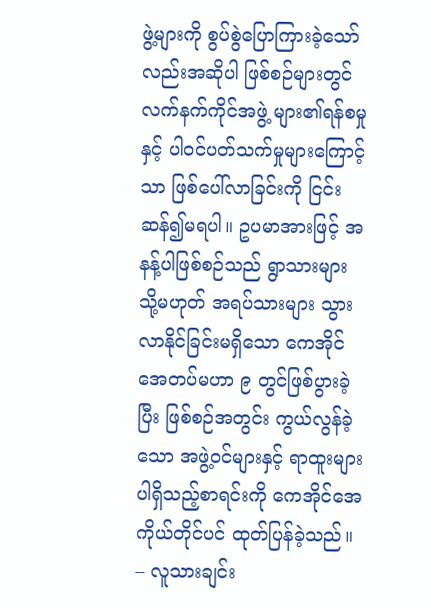ဖွဲ့များကို စွပ်စွဲပြောကြားခဲ့သော်လည်းအဆိုပါ ဖြစ်စဉ်များတွင် လက်နက်ကိုင်အဖွဲ့ များ၏ရန်စမှုနှင့် ပါဝင်ပတ်သက်မှုများကြောင့်သာ ဖြစ်ပေါ်လာခြင်းကို ငြင်းဆန်၍မရပါ။ ဥပမာအားဖြင့် အနန့်ပါဖြစ်စဉ်သည် ရွာသားများ သို့မဟုတ် အရပ်သားများ သွားလာနိုင်ခြင်းမရှိသော ကေအိုင်အေတပ်မဟာ ၉ တွင်ဖြစ်ပွားခဲ့ပြီး ဖြစ်စဉ်အတွင်း ကွယ်လွန်ခဲ့သော အဖွဲ့ဝင်များနှင့် ရာထူးများပါရှိသည့်စာရင်းကို ကေအိုင်အေ ကိုယ်တိုင်ပင် ထုတ်ပြန်ခဲ့သည်။
– လူသားချင်း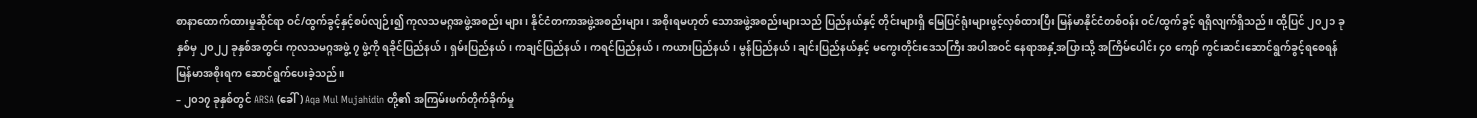စာနာထောက်ထားမှုဆိုင်ရာ ဝင်/ထွက်ခွင့်နှင့်စပ်လျဉ်း၍ ကုလသမဂ္ဂအဖွဲ့အစည်း များ၊ နိုင်ငံတကာအဖွဲ့အစည်းများ၊ အစိုးရမဟုတ် သောအဖွဲ့အစည်းများသည် ပြည်နယ်နှင့် တိုင်းများရှိ မြေပြင်ရုံးများဖွင့်လှစ်ထားပြီး မြန်မာနိုင်ငံတစ်ဝန်း ဝင်/ထွက်ခွင့် ရရှိလျက်ရှိသည်။ ထို့ပြင် ၂၀၂၁ ခုနှစ်မှ ၂၀၂၂ ခုနှစ်အတွင်း ကုလသမဂ္ဂအဖွဲ့ ၇ ဖွဲ့ကို ရခိုင်ပြည်နယ်၊ ရှမ်းပြည်နယ်၊ ကချင်ပြည်နယ်၊ ကရင်ပြည်နယ်၊ ကယားပြည်နယ်၊ မွန်ပြည်နယ်၊ ချင်းပြည်နယ်နှင့် မကွေးတိုင်းဒေသကြီး အပါအဝင် နေရာအနှံ့အပြားသို့ အကြိမ်ပေါင်း ၄၀ ကျော် ကွင်းဆင်းဆောင်ရွက်ခွင့်ရစေရန် မြန်မာအစိုးရက ဆောင်ရွက်ပေးခဲ့သည်။
– ၂၀၁၇ ခုနှစ်တွင် ARSA (ခေါ်) Aqa Mul Mujahidin တို့၏ အကြမ်းဖက်တိုက်ခိုက်မှု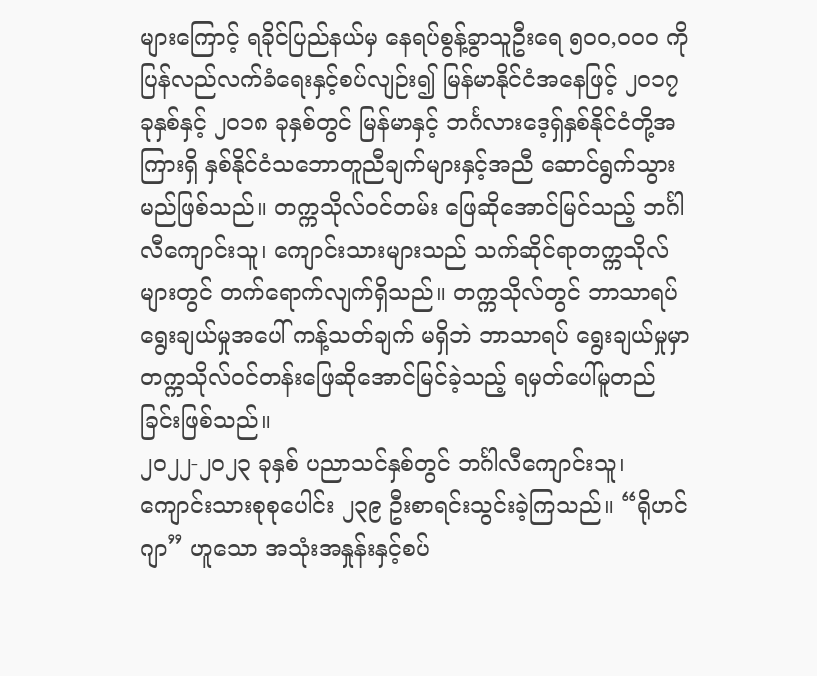များကြောင့် ရခိုင်ပြည်နယ်မှ နေရပ်စွန့်ခွာသူဦးရေ ၅၀၀,၀၀၀ ကိုပြန်လည်လက်ခံရေးနှင့်စပ်လျဉ်း၍ မြန်မာနိုင်ငံအနေဖြင့် ၂၀၁၇ ခုနှစ်နှင့် ၂၀၁၈ ခုနှစ်တွင် မြန်မာနှင့် ဘင်္ဂလားဒေ့ရှ်နှစ်နိုင်ငံတို့အကြားရှိ နှစ်နိုင်ငံသဘောတူညီချက်များနှင့်အညီ ဆောင်ရွက်သွားမည်ဖြစ်သည်။ တက္ကသိုလ်ဝင်တမ်း ဖြေဆိုအောင်မြင်သည့် ဘင်္ဂါလီကျောင်းသူ၊ ကျောင်းသားများသည် သက်ဆိုင်ရာတက္ကသိုလ်များတွင် တက်ရောက်လျက်ရှိသည်။ တက္ကသိုလ်တွင် ဘာသာရပ် ရွေးချယ်မှုအပေါ် ကန့်သတ်ချက် မရှိဘဲ ဘာသာရပ် ရွေးချယ်မှုမှာ တက္ကသိုလ်ဝင်တန်းဖြေဆိုအောင်မြင်ခဲ့သည့် ရမှတ်ပေါ်မူတည်ခြင်းဖြစ်သည်။
၂၀၂၂-၂၀၂၃ ခုနှစ် ပညာသင်နှစ်တွင် ဘင်္ဂါလီကျောင်းသူ၊ကျောင်းသားစုစုပေါင်း ၂၃၉ ဦးစာရင်းသွင်းခဲ့ကြသည်။ “ရိုဟင်ဂျာ” ဟူသော အသုံးအနှုန်းနှင့်စပ်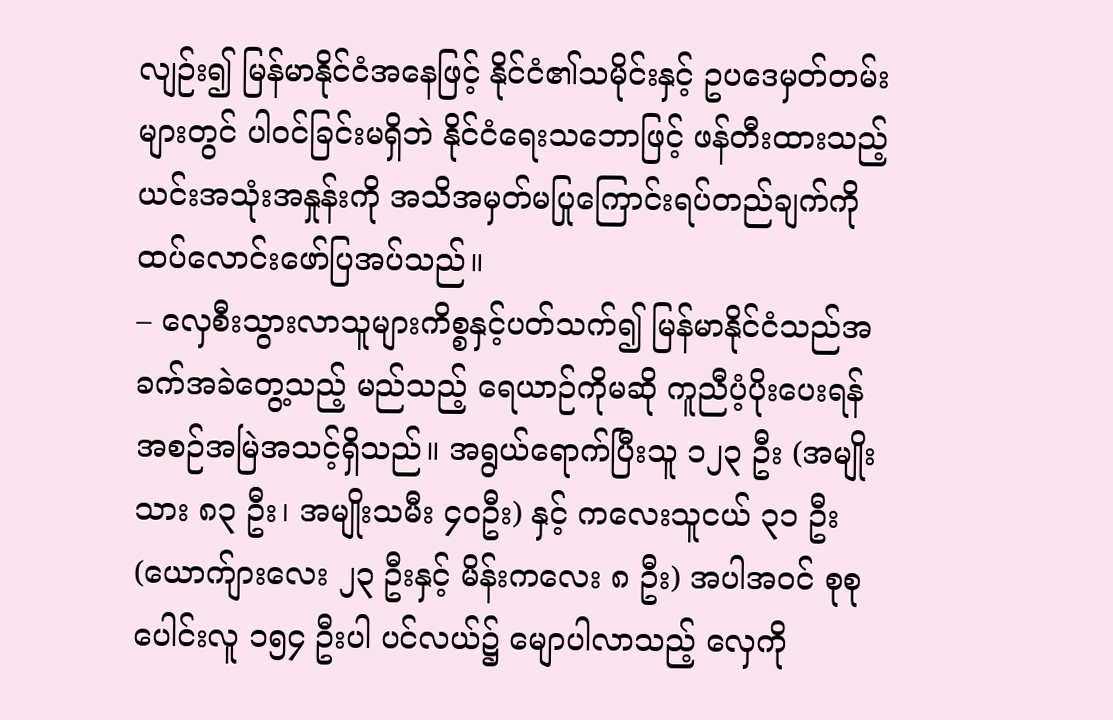လျဉ်း၍ မြန်မာနိုင်ငံအနေဖြင့် နိုင်ငံ၏သမိုင်းနှင့် ဥပဒေမှတ်တမ်းများတွင် ပါဝင်ခြင်းမရှိဘဲ နိုင်ငံရေးသဘောဖြင့် ဖန်တီးထားသည့် ယင်းအသုံးအနှုန်းကို အသိအမှတ်မပြုကြောင်းရပ်တည်ချက်ကို ထပ်လောင်းဖော်ပြအပ်သည်။
– လှေစီးသွားလာသူများကိစ္စနှင့်ပတ်သက်၍ မြန်မာနိုင်ငံသည်အခက်အခဲတွေ့သည့် မည်သည့် ရေယာဉ်ကိုမဆို ကူညီပံ့ပိုးပေးရန် အစဉ်အမြဲအသင့်ရှိသည်။ အရွယ်ရောက်ပြီးသူ ၁၂၃ ဦး (အမျိုးသား ၈၃ ဦး၊ အမျိုးသမီး ၄၀ဦး) နှင့် ကလေးသူငယ် ၃၁ ဦး (ယောက်ျားလေး ၂၃ ဦးနှင့် မိန်းကလေး ၈ ဦး) အပါအဝင် စုစုပေါင်းလူ ၁၅၄ ဦးပါ ပင်လယ်၌ မျောပါလာသည့် လှေကို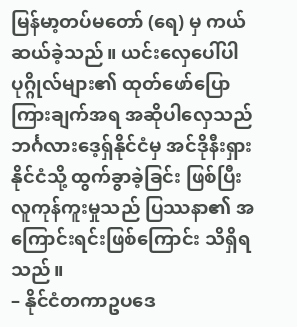မြန်မာ့တပ်မတော် (ရေ) မှ ကယ်ဆယ်ခဲ့သည်။ ယင်းလှေပေါ်ပါ ပုဂ္ဂိုလ်များ၏ ထုတ်ဖော်ပြောကြားချက်အရ အဆိုပါလှေသည် ဘင်္ဂလားဒေ့ရှ်နိုင်ငံမှ အင်ဒိုနီးရှားနိုင်ငံသို့ ထွက်ခွာခဲ့ခြင်း ဖြစ်ပြီး လူကုန်ကူးမှုသည် ပြဿနာ၏ အကြောင်းရင်းဖြစ်ကြောင်း သိရှိရသည်။
– နိုင်ငံတကာဥပဒေ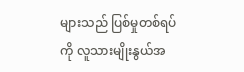များသည် ပြစ်မှုတစ်ရပ်ကို လူသားမျိုးနွယ်အ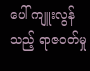ပေါ် ကျူးလွန်သည့် ရာဇ၀တ်မှု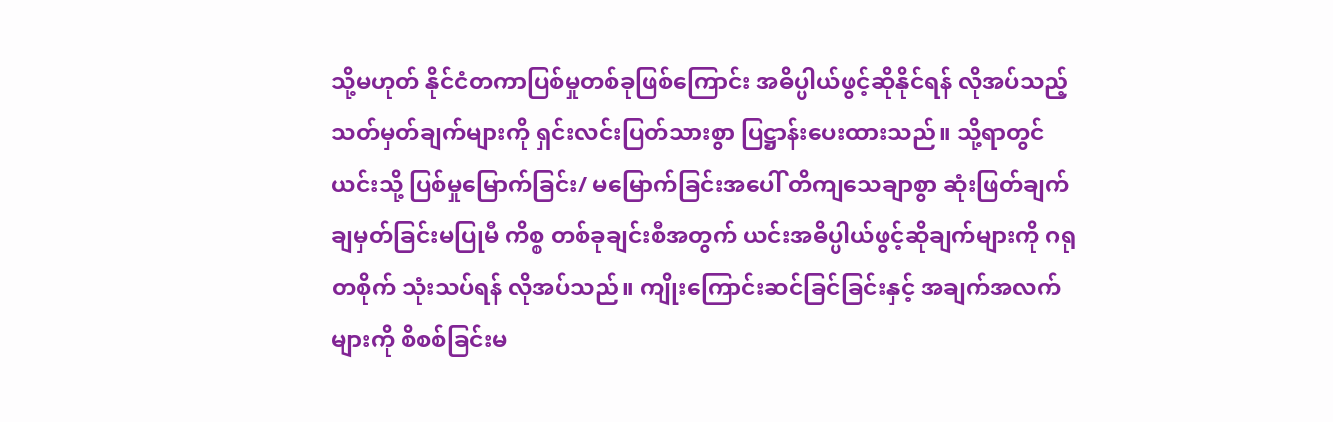သို့မဟုတ် နိုင်ငံတကာပြစ်မှုတစ်ခုဖြစ်ကြောင်း အဓိပ္ပါယ်ဖွင့်ဆိုနိုင်ရန် လိုအပ်သည့် သတ်မှတ်ချက်များကို ရှင်းလင်းပြတ်သားစွာ ပြဋ္ဌာန်းပေးထားသည်။ သို့ရာတွင် ယင်းသို့ ပြစ်မှုမြောက်ခြင်း/ မမြောက်ခြင်းအပေါ် တိကျသေချာစွာ ဆုံးဖြတ်ချက် ချမှတ်ခြင်းမပြုမီ ကိစ္စ တစ်ခုချင်းစီအတွက် ယင်းအဓိပ္ပါယ်ဖွင့်ဆိုချက်များကို ဂရုတစိုက် သုံးသပ်ရန် လိုအပ်သည်။ ကျိုးကြောင်းဆင်ခြင်ခြင်းနှင့် အချက်အလက်များကို စိစစ်ခြင်းမ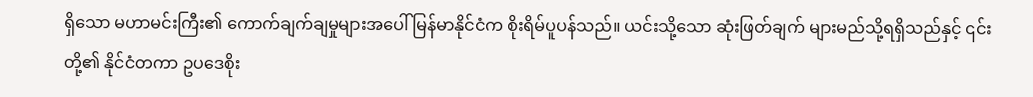ရှိသော မဟာမင်းကြီး၏ ကောက်ချက်ချမှုများအပေါ် မြန်မာနိုင်ငံက စိုးရိမ်ပူပန်သည်။ ယင်းသို့သော ဆုံးဖြတ်ချက် များမည်သို့ရရှိသည်နှင့် ၎င်းတို့၏ နိုင်ငံတကာ ဥပဒေစိုး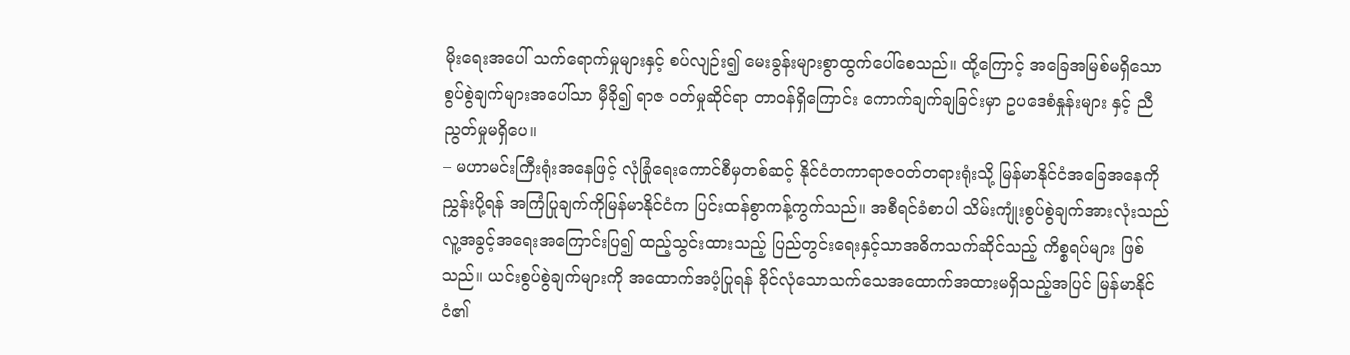မိုးရေးအပေါ် သက်ရောက်မှုများနှင့် စပ်လျဉ်း၍ မေးခွန်းများစွာထွက်ပေါ်စေသည်။ ထို့ကြောင့် အခြေအမြစ်မရှိသော စွပ်စွဲချက်များအပေါ်သာ မှီခို၍ ရာဇ ၀တ်မှုဆိုင်ရာ တာဝန်ရှိကြောင်း ကောက်ချက်ချခြင်းမှာ ဥပဒေစံနှုန်းများ နှင့် ညီညွတ်မှုမရှိပေ။
– မဟာမင်းကြီးရုံးအနေဖြင့် လုံခြုံရေးကောင်စီမှတစ်ဆင့် နိုင်ငံတကာရာဇ၀တ်တရားရုံးသို့ မြန်မာနိုင်ငံအခြေအနေကိုညွှန်းပို့ရန် အကြံပြုချက်ကိုမြန်မာနိုင်ငံက ပြင်းထန်စွာကန့်ကွက်သည်။ အစီရင်ခံစာပါ သိမ်းကျုံးစွပ်စွဲချက်အားလုံးသည် လူ့အခွင့်အရေးအကြောင်းပြ၍ ထည့်သွင်းထားသည့် ပြည်တွင်းရေးနှင့်သာအဓိကသက်ဆိုင်သည့် ကိစ္စရပ်များ ဖြစ်သည်။ ယင်းစွပ်စွဲချက်များကို အထောက်အပံ့ပြုရန် ခိုင်လုံသောသက်သေအထောက်အထားမရှိသည့်အပြင် မြန်မာနိုင်ငံ၏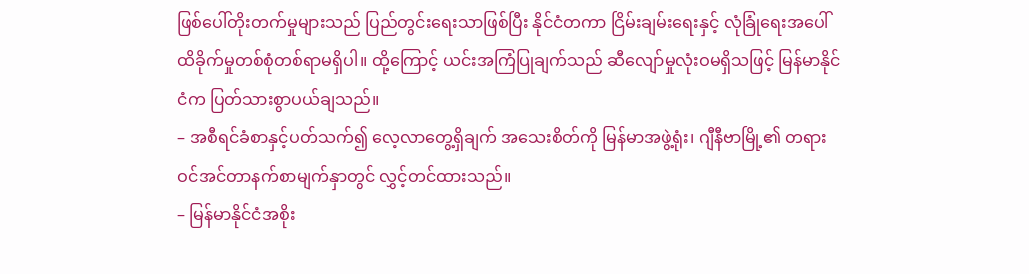ဖြစ်ပေါ်တိုးတက်မှုများသည် ပြည်တွင်းရေးသာဖြစ်ပြီး နိုင်ငံတကာ ငြိမ်းချမ်းရေးနှင့် လုံခြုံရေးအပေါ် ထိခိုက်မှုတစ်စုံတစ်ရာမရှိပါ။ ထို့ကြောင့် ယင်းအကြံပြုချက်သည် ဆီလျော်မှုလုံးဝမရှိသဖြင့် မြန်မာနိုင်ငံက ပြတ်သားစွာပယ်ချသည်။
– အစီရင်ခံစာနှင့်ပတ်သက်၍ လေ့လာတွေ့ရှိချက် အသေးစိတ်ကို မြန်မာအဖွဲ့ရုံး၊ ဂျီနီဗာမြို့၏ တရားဝင်အင်တာနက်စာမျက်နှာတွင် လွှင့်တင်ထားသည်။
– မြန်မာနိုင်ငံအစိုး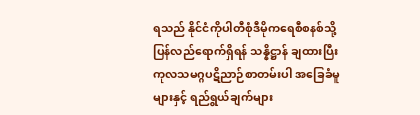ရသည် နိုင်ငံကိုပါတီစုံဒီမိုကရေစီစနစ်သို့ ပြန်လည်ရောက်ရှိရန် သန္နိဋ္ဌာန် ချထားပြီး ကုလသမဂ္ဂပဋိညာဉ်စာတမ်းပါ အခြေခံမူများနှင့် ရည်ရွယ်ချက်များ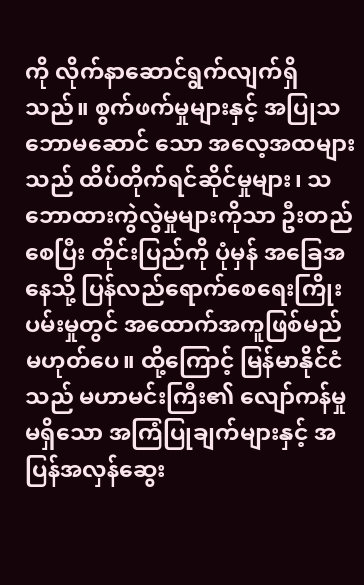ကို လိုက်နာဆောင်ရွက်လျက်ရှိသည်။ စွက်ဖက်မှုများနှင့် အပြုသဘောမဆောင် သော အလေ့အထများသည် ထိပ်တိုက်ရင်ဆိုင်မှုများ၊ သဘောထားကွဲလွဲမှုများကိုသာ ဦးတည်စေပြီး တိုင်းပြည်ကို ပုံမှန် အခြေအနေသို့ ပြန်လည်ရောက်စေရေးကြိုးပမ်းမှုတွင် အထောက်အကူဖြစ်မည် မဟုတ်ပေ။ ထို့ကြောင့် မြန်မာနိုင်ငံသည် မဟာမင်းကြီး၏ လျော်ကန်မှုမရှိသော အကြံပြုချက်များနှင့် အပြန်အလှန်ဆွေး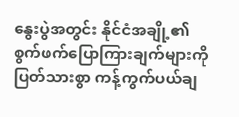နွေးပွဲအတွင်း နိုင်ငံအချို့၏ စွက်ဖက်ပြောကြားချက်များကို ပြတ်သားစွာ ကန့်ကွက်ပယ်ချ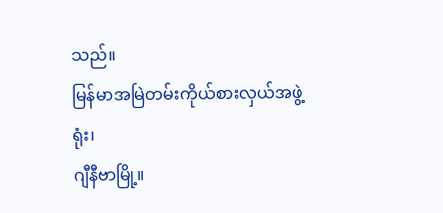သည်။
မြန်မာအမြဲတမ်းကိုယ်စားလှယ်အဖွဲ့ရုံး၊
ဂျီနီဗာမြို့။